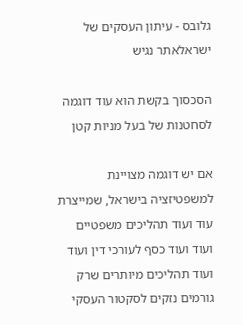גלובס - עיתון העסקים של ישראלאתר נגיש

הסכסוך בקשת הוא עוד דוגמה לסחטנות של בעל מניות קטן

אם יש דוגמה מצויינת למשפטיזציה בישראל, שמייצרת עוד ועוד תהליכים משפטיים ועוד ועוד כסף לעורכי דין ועוד ועוד תהליכים מיותרים שרק גורמים נזקים לסקטור העסקי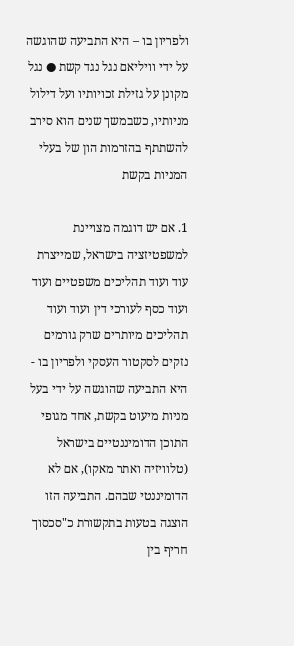ולפריון בו – היא התביעה שהוגשה על ידי וויליאם נגל נגד קשת ● נגל מקונן על גזילת זכויותיו ועל דילול מניותיו, כשבמשך שנים הוא סירב להשתתף בהזרמות הון של בעלי המניות בקשת

1. אם יש דוגמה מצויינת למשפטיזציה בישראל, שמייצרת עוד ועוד תהליכים משפטיים ועוד ועוד כסף לעורכי דין ועוד ועוד תהליכים מיותרים שרק גורמים נזקים לסקטור העסקי ולפריון בו - היא התביעה שהוגשה על ידי בעל מניות מיעוט בקשת, אחד מגופי התוכן הדומיננטיים בישראל (טלוויזיה ואתר מאקו), אם לא הדומיננטי שבהם. התביעה הזו הוצגה בטעות בתקשורת כ"סכסוך חריף בין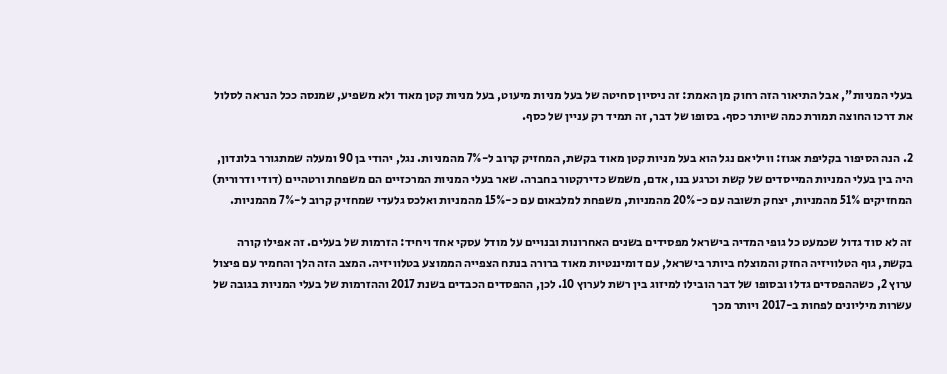בעלי המניות", אבל התיאור הזה רחוק מן האמת: זה ניסיון סחיטה של בעל מניות מיעוט, בעל מניות קטן מאוד ולא משפיע, שמנסה ככל הנראה לסלול את דרכו החוצה תמורת כמה שיותר כסף. בסופו של דבר, זה תמיד רק עניין של כסף.

2. הנה הסיפור בקליפת אגוז: וויליאם נגל הוא בעל מניות קטן מאוד בקשת, המחזיק קרוב ל-7% מהמניות. נגל, יהודי בן 90 ומעלה שמתגורר בלונדון, היה בין בעלי המניות המייסדים של קשת וכרגע בנו, אדם, משמש כדירקטור בחברה. שאר בעלי המניות המרכזיים הם משפחת ורטהיים (דודי ודרורית) המחזיקים 51% מהמניות, יצחק תשובה עם כ-20% מהמניות, משפחת למלבאום עם כ-15% מהמניות ואלכס גלעדי שמחזיק קרוב ל-7% מהמניות.

זה לא סוד גדול שכמעט כל גופי המדיה בישראל מפסידים בשנים האחרונות ובנויים על מודל עסקי אחד ויחיד: הזרמות של בעלים. זה אפילו קורה בקשת, גוף הטלוויזיה החזק והמוצלח ביותר בישראל, עם דומיננטיות מאוד ברורה בנתח הצפייה הממוצע בטלוויזיה. המצב הזה הלך והחמיר עם פיצול ערוץ 2, כשההפסדים גדלו ובסופו של דבר הובילו למיזוג בין רשת לערוץ 10. לכן, ההפסדים הכבדים בשנת 2017 וההזרמות של בעלי המניות בגובה של עשרות מיליונים לפחות ב-2017 ויותר מכך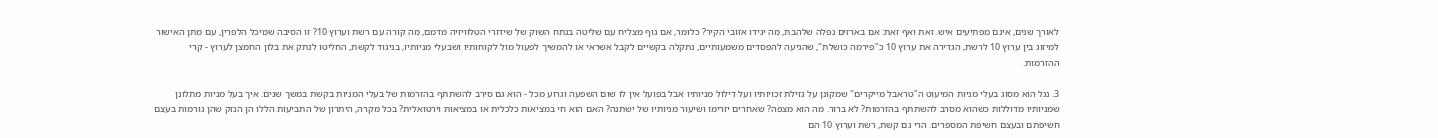לאורך שנים, אינם מפתיעים איש. זאת ואף זאת: אם בארזים נפלה שלהבת, מה יגידו אזובי הקיר? כלומר, אם גוף מצליח עם שליטה בנתח השוק של שידורי הטלוויזיה מדמם, מה קורה עם רשת וערוץ 10? זו הסיבה שמיכל הלפרין, עם מתן האישור למיזוג בין ערוץ 10 לרשת, הגדירה את ערוץ 10 כ"פירמה כושלת", שהגיעה להפסדים משמעותיים, נתקלה בקשיים לקבל אשראי או להמשיך לפעול מול לקוחותיו ושבעלי מניותיו, בניגוד לקשת, החליטו לנתק את בלון החמצן לערוץ - קרי ההזרמות.

3. נגל הוא מסוג בעלי מניות המיעוט ה"טראבל מייקרים" שמקונן על גזילת זכויותיו ועל דילול מניותיו אבל בפועל אין לו שום השפעה וגרוע מכל - הוא גם סירב להשתתף בהזרמות של בעלי המניות בקשת במשך שנים. איך בעל מניות מתלונן שמניותיו מדוללות כשהוא מסרב להשתתף בהזרמות? לא ברור. מה הוא מצפה? שאחרים יזרימו ושיעור מניותיו של ישתנה? האם הוא חי במציאות כלכלית או במציאות וירטואלית? בכל מקרה, היתרון של התביעות הללו הן הנזק שהן גורמות בעצם חשיפתם ובעצם חשיפת המספרים. הרי גם קשת, רשת וערוץ 10 הם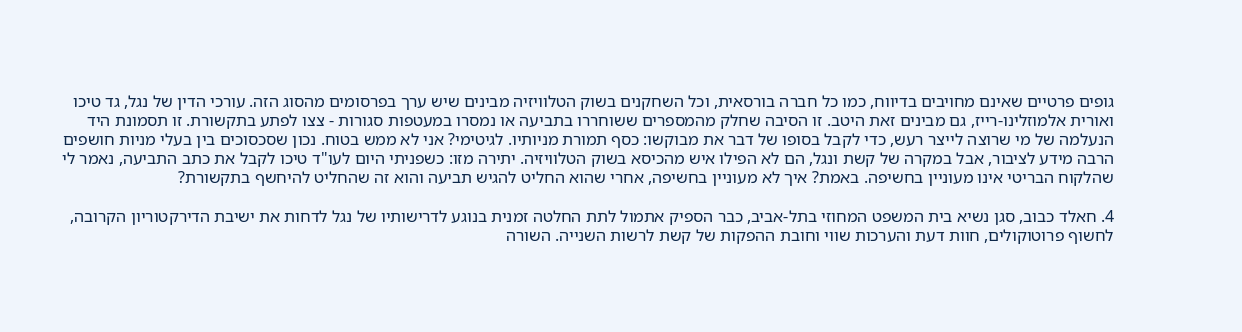גופים פרטיים שאינם מחויבים בדיווח, כמו כל חברה בורסאית, וכל השחקנים בשוק הטלוויזיה מבינים שיש ערך בפרסומים מהסוג הזה. עורכי הדין של נגל, גד טיכו ואורית אלמוזלינו-רייז, גם מבינים זאת היטב. זו הסיבה שחלק מהמספרים ששוחררו בתביעה או נמסרו במעטפות סגורות - צצו לפתע בתקשורת. זו תסמונת היד הנעלמה של מי שרוצה לייצר רעש, כדי לקבל בסופו של דבר את מבוקשו: כסף תמורת מניותיו. לגיטימי? אני לא ממש בטוח. נכון שסכסוכים בין בעלי מניות חושפים הרבה מידע לציבור, אבל במקרה של קשת ונגל, הם לא הפילו איש מהכיסא בשוק הטלוויזיה. יתירה מזו: כשפניתי היום לעו"ד טיכו לקבל את כתב התביעה, נאמר לי שהלקוח הבריטי אינו מעוניין בחשיפה. באמת? איך לא מעוניין בחשיפה, אחרי שהוא החליט להגיש תביעה והוא זה שהחליט להיחשף בתקשורת?

4. חאלד כבוב, סגן נשיא בית המשפט המחוזי בתל-אביב, כבר הספיק אתמול לתת החלטה זמנית בנוגע לדרישותיו של נגל לדחות את ישיבת הדירקטוריון הקרובה, לחשוף פרוטוקולים, חוות דעת והערכות שווי וחובת ההפקות של קשת לרשות השנייה. השורה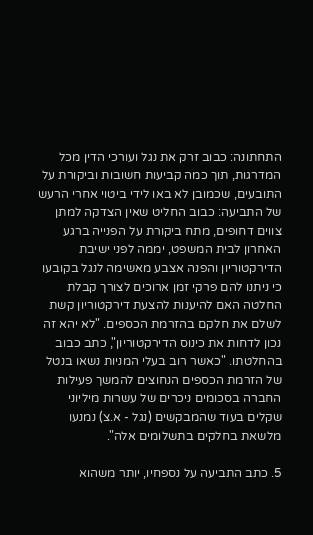התחתונה: כבוב זרק את נגל ועורכי הדין מכל המדרגות, תוך כמה קביעות חשובות וביקורת על התובעים, שכמובן לא באו לידי ביטוי אחרי הרעש של התביעה: כבוב החליט שאין הצדקה למתן צווים דחופים, מתח ביקורת על הפנייה ברגע האחרון לבית המשפט, יממה לפני ישיבת הדירקטוריון והפנה אצבע מאשימה לנגל בקובעו כי ניתנו להם פרקי זמן ארוכים לצורך קבלת החלטה האם להיענות להצעת דירקטוריון קשת לשלם את חלקם בהזרמת הכספים. "לא יהא זה נכון לדחות את כינוס הדירקטוריון", כתב כבוב בהחלטתו. "כאשר רוב בעלי המניות נשאו בנטל של הזרמת הכספים הנחוצים להמשך פעילות החברה בסכומים ניכרים של עשרות מיליוני שקלים בעוד שהמבקשים (נגל - א.צ) נמנעו מלשאת בחלקים בתשלומים אלה".

5. כתב התביעה על נספחיו, יותר משהוא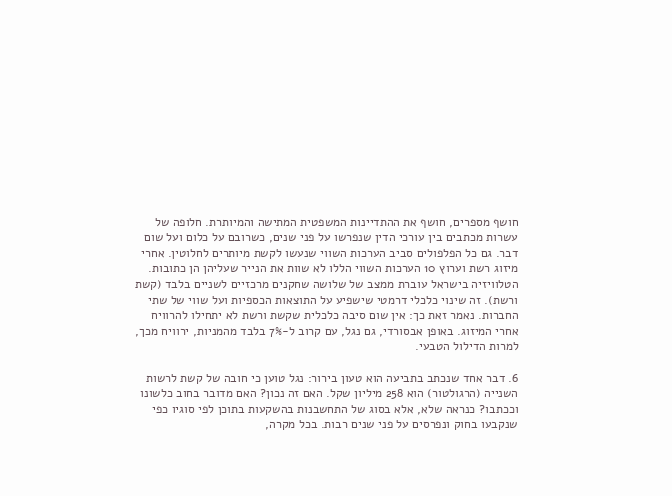חושף מספרים, חושף את ההתדיינות המשפטית המתישה והמיותרת. חלופה של עשרות מכתבים בין עורכי הדין שנפרשו על פני שנים, כשרובם על כלום ועל שום דבר. גם כל הפלפולים סביב הערכות השווי שנעשו לקשת מיותרים לחלוטין. אחרי מיזוג רשת וערוץ 10 הערכות השווי הללו לא שוות את הנייר שעליהן הן כתובות. הטלוויזיה בישראל עוברת ממצב של שלושה שחקנים מרכזיים לשניים בלבד (קשת ורשת). זה שינוי כלכלי דרמטי שישפיע על התוצאות הכספיות ועל שווי של שתי החברות. נאמר זאת כך: אין שום סיבה כלכלית שקשת ורשת לא יתחילו להרוויח אחרי המיזוג. באופן אבסורדי, גם נגל, עם קרוב ל-7% בלבד מהמניות, ירוויח מכך, למרות הדילול הטבעי.

6. דבר אחד שנכתב בתביעה הוא טעון בירור: נגל טוען כי חובה של קשת לרשות השנייה (הרגולטור) הוא 258 מיליון שקל. האם זה נכון? האם מדובר בחוב כלשונו וככתבו? כנראה שלא, אלא בסוג של התחשבנות בהשקעות בתוכן לפי סוגיו כפי שנקבעו בחוק ונפרסים על פני שנים רבות. בכל מקרה,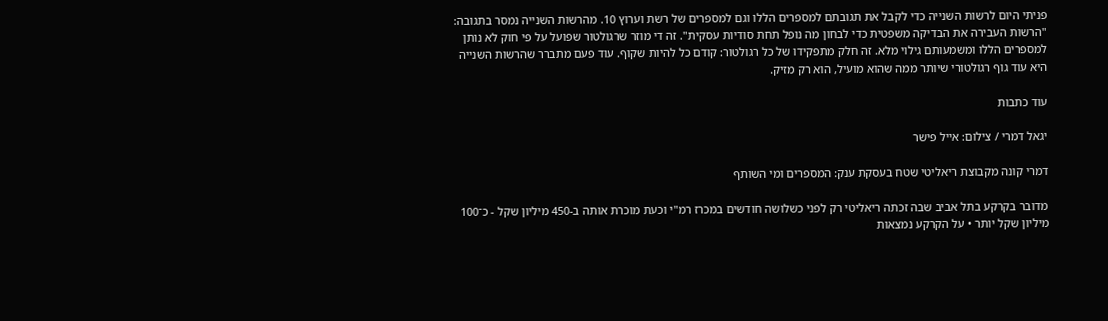פניתי היום לרשות השנייה כדי לקבל את תגובתם למספרים הללו וגם למספרים של רשת וערוץ 10. מהרשות השנייה נמסר בתגובה: "הרשות העבירה את הבדיקה משפטית כדי לבחון מה נופל תחת סודיות עסקית". זה די מוזר שרגולטור שפועל על פי חוק לא נותן למספרים הללו ומשמעותם גילוי מלא. זה חלק מתפקידו של כל רגולטור: קודם כל להיות שקוף. עוד פעם מתברר שהרשות השנייה היא עוד גוף רגולטורי שיותר ממה שהוא מועיל, הוא רק מזיק.

עוד כתבות

יגאל דמרי / צילום: אייל פישר

דמרי קונה מקבוצת ריאליטי שטח בעסקת ענק: המספרים ומי השותף

מדובר בקרקע בתל אביב שבה זכתה ריאליטי רק לפני כשלושה חודשים במכרז רמ"י וכעת מוכרת אותה ב-450 מיליון שקל - כ־100 מיליון שקל יותר • על הקרקע נמצאות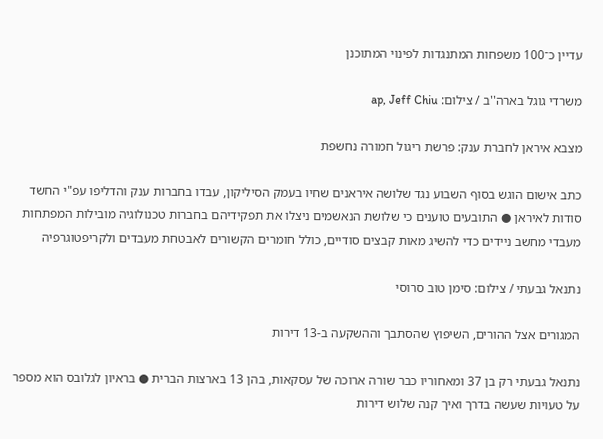עדיין כ־100 משפחות המתנגדות לפינוי המתוכנן

משרדי גוגל בארה''ב / צילום: ap, Jeff Chiu

מצבא איראן לחברת ענק: פרשת ריגול חמורה נחשפת

כתב אישום הוגש בסוף השבוע נגד שלושה איראנים שחיו בעמק הסיליקון, עבדו בחברות ענק והדליפו עפ"י החשד סודות לאיראן ● התובעים טוענים כי שלושת הנאשמים ניצלו את תפקידיהם בחברות טכנולוגיה מובילות המפתחות מעבדי מחשב ניידים כדי להשיג מאות קבצים סודיים, כולל חומרים הקשורים לאבטחת מעבדים ולקריפטוגרפיה

נתנאל גבעתי / צילום: סימן טוב סרוסי

המגורים אצל ההורים, השיפוץ שהסתבך וההשקעה ב-13 דירות

נתנאל גבעתי רק בן 37 ומאחוריו כבר שורה ארוכה של עסקאות, בהן 13 בארצות הברית ● בראיון לגלובס הוא מספר על טעויות שעשה בדרך ואיך קנה שלוש דירות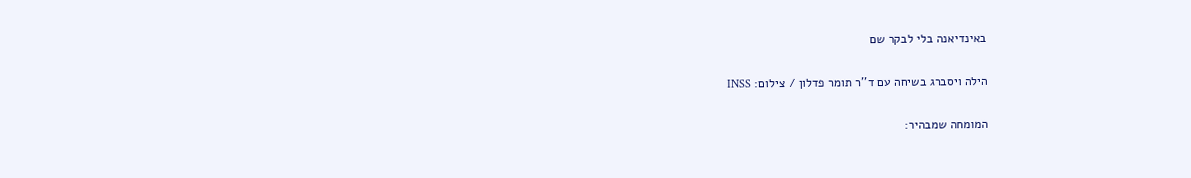באינדיאנה בלי לבקר שם

הילה ויסברג בשיחה עם ד''ר תומר פדלון / צילום: INSS

המומחה שמבהיר: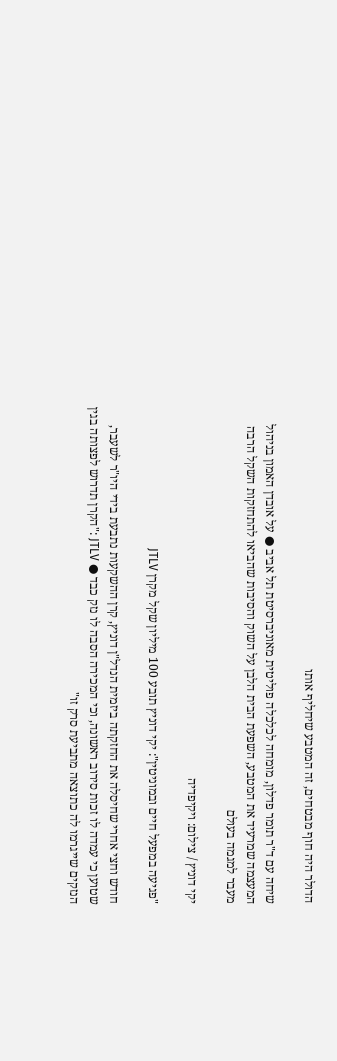הדולר היה חוף מבטחים, זה המטבע שיחליף אותו

שיחה עם ד"ר תומר פדלון, מומחה לכלכלה פוליטית מאוניברסיטת תל אביב ● על אובדן האמון בניהול המעצמה שמרעיד את המטבע, השפעת הבית הלבן על השוק והסיבות שהביאו להתחזקות השקל הרבה מעבר למגמה בעולם

יקי דוניץ / צילום: ויקיפדיה

"פגיעה במפעל חיים ובמוניטין": יקי דוניץ תובע 100 מיליון שקל מקרן JTLV

חודש וחצי אחרי שחיסלה את החזקתה ביזמית הנדל"ן דוניץ, קרן ההשקעות נתבעת בידי היו"ר לשעבר, שטוען כי עמדה לו זכות סירוב ראשונה, וכי המכירה הסבה לו נזק כבד ● JTLV :"הקרן תדרוש לפצותה בגין הנזקים שייגרמו לה כתוצאה מתביעת סרק זו"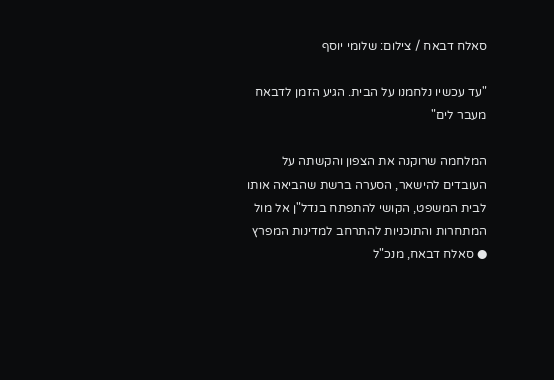סאלח דבאח / צילום: שלומי יוסף

"עד עכשיו נלחמנו על הבית. הגיע הזמן לדבאח מעבר לים"

המלחמה שרוקנה את הצפון והקשתה על העובדים להישאר, הסערה ברשת שהביאה אותו לבית המשפט, הקושי להתפתח בנדל"ן אל מול המתחרות והתוכניות להתרחב למדינות המפרץ ● סאלח דבאח, מנכ"ל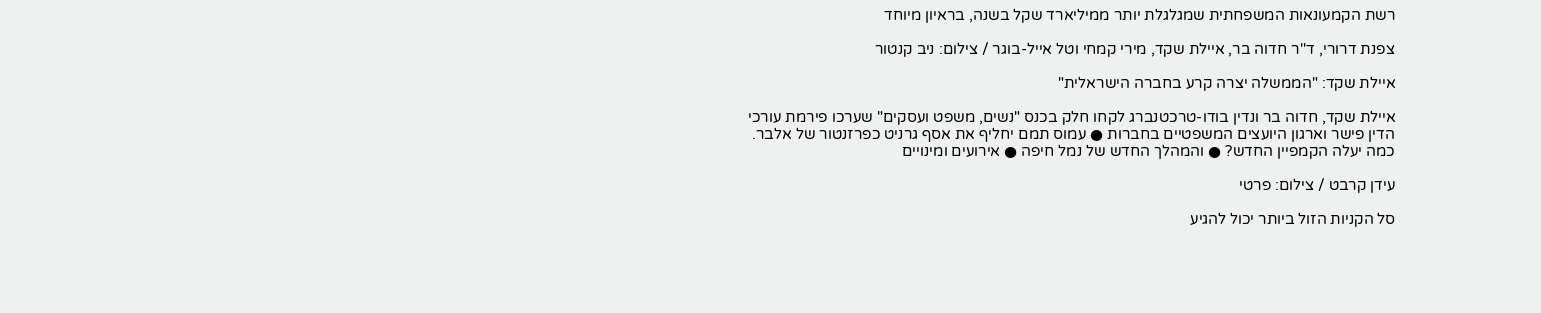רשת הקמעונאות המשפחתית שמגלגלת יותר ממיליארד שקל בשנה, בראיון מיוחד

צפנת דרורי, ד''ר חדוה בר, איילת שקד, מירי קמחי וטל אייל-בוגר / צילום: ניב קנטור

איילת שקד: "הממשלה יצרה קרע בחברה הישראלית"

איילת שקד, חדוה בר ונדין בודו-טרכטנברג לקחו חלק בכנס "נשים, משפט ועסקים" שערכו פירמת עורכי הדין פישר וארגון היועצים המשפטיים בחברות ● עמוס תמם יחליף את אסף גרניט כפרזנטור של אלבר. כמה יעלה הקמפיין החדש? ● והמהלך החדש של נמל חיפה ● אירועים ומינויים

עידן קרבט / צילום: פרטי

סל הקניות הזול ביותר יכול להגיע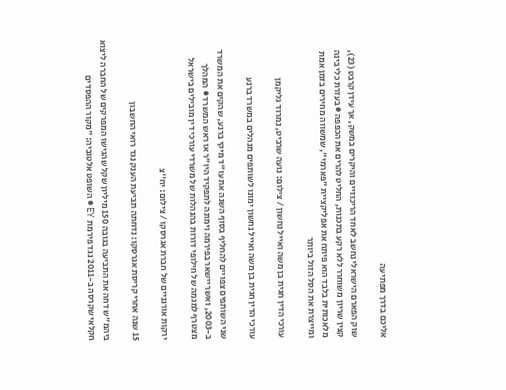אליכם בדרך מפתיעה

שוק הפארם הישראלי נחשב לאחד הריכוזיים והיקרים במשק, אך עידן קרבט (23), קצין שריון משוחרר ללא רקע בתכנות, החליט להרים את הכפפה ● בעזרת כלי בינה מלאכותית בלבד הוא פיתח את אפליקציית "פארמי", שמשווה מחירים בזמן אמת ומייצרת את הסל הזול ביותר

עורכי הדין חגית בן משה ואייל נחשון / צילום: נועה שרביט, נמרוד גליקמן

עורכי הדין חגית בן משה ואייל נחשון ימונו לשותפים מנהלים במשרד ברנע

שני השותפים צפויים להחליף בסוף השנה את עו"ד מיקי ברנע, שהקים את המשרד ב-2003, ואשר יישאר בפירמה וימונה לתפקיד היו"ר או ראש המשרד ● המהלך מצטרף למגמה של חילופי דורות בהנהלות של משרדי עורכי דין מובילים בישראל

ירקות אורגניים של חברת אגרסקו / צילום: יח''צ

15 שנה אחרי קריסת אגרסקו: נדחתה תביעת הענק נגד רואי החשבון

ביהמ"ש דחה את התביעה בגובה 150 מיליון שקל שהגישו המפרקים של החברה ליצוא חקלאי שקרסה ב-2011 נגד פירמת EY ● השופט אלטוביה: "מקור ההפסדים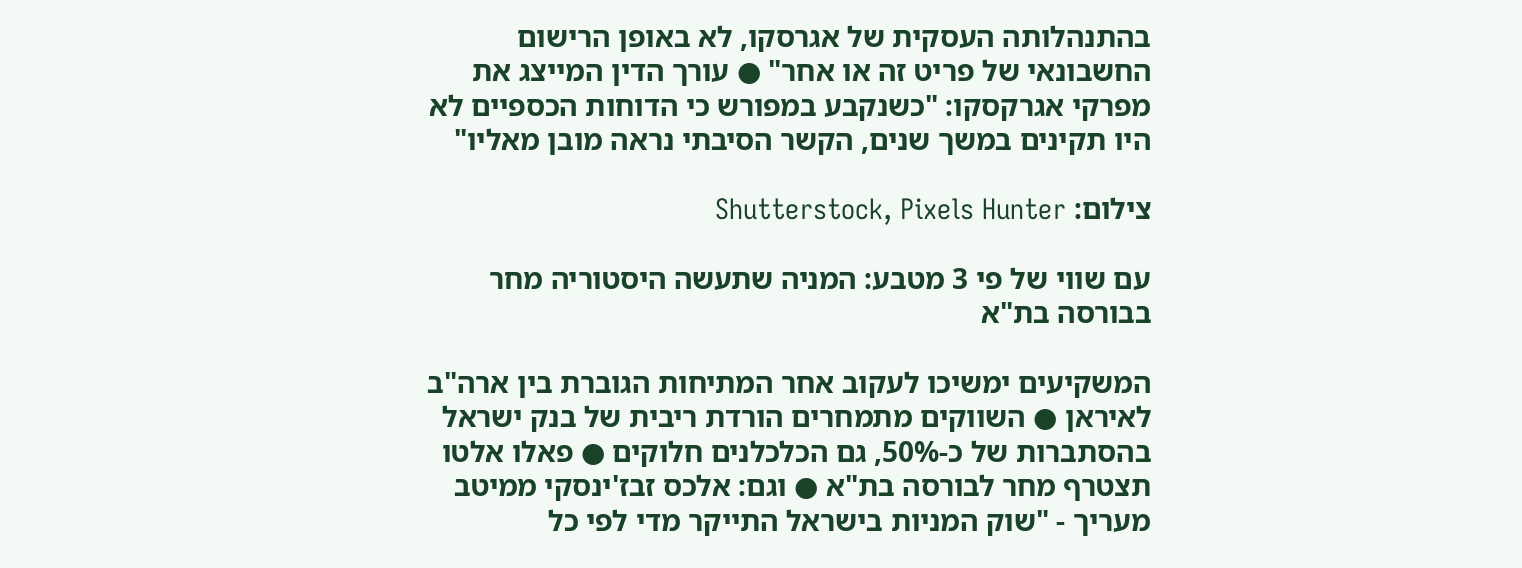בהתנהלותה העסקית של אגרסקו, לא באופן הרישום החשבונאי של פריט זה או אחר" ● עורך הדין המייצג את מפרקי אגרקסקו: "כשנקבע במפורש כי הדוחות הכספיים לא היו תקינים במשך שנים, הקשר הסיבתי נראה מובן מאליו"

צילום: Shutterstock, Pixels Hunter

עם שווי של פי 3 מטבע: המניה שתעשה היסטוריה מחר בבורסה בת"א

המשקיעים ימשיכו לעקוב אחר המתיחות הגוברת בין ארה"ב לאיראן ● השווקים מתמחרים הורדת ריבית של בנק ישראל בהסתברות של כ-50%, גם הכלכלנים חלוקים ● פאלו אלטו תצטרף מחר לבורסה בת"א ● וגם: אלכס זבז'ינסקי ממיטב מעריך - "שוק המניות בישראל התייקר מדי לפי כל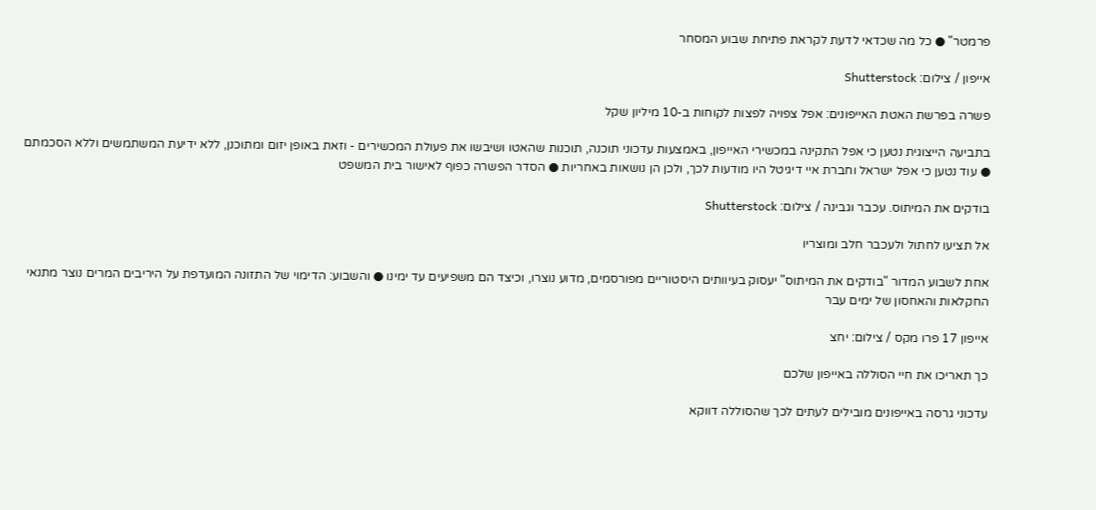פרמטר" ● כל מה שכדאי לדעת לקראת פתיחת שבוע המסחר

אייפון / צילום: Shutterstock

פשרה בפרשת האטת האייפונים: אפל צפויה לפצות לקוחות ב-10 מיליון שקל

בתביעה הייצוגית נטען כי אפל התקינה במכשירי האייפון, באמצעות עדכוני תוכנה, תוכנות שהאטו ושיבשו את פעולת המכשירים - וזאת באופן יזום ומתוכנן, ללא ידיעת המשתמשים וללא הסכמתם ● עוד נטען כי אפל ישראל וחברת איי דיגיטל היו מודעות לכך, ולכן הן נושאות באחריות ● הסדר הפשרה כפוף לאישור בית המשפט

בודקים את המיתוס. עכבר וגבינה / צילום: Shutterstock

אל תציעו לחתול ולעכבר חלב ומוצריו

אחת לשבוע המדור "בודקים את המיתוס" יעסוק בעיוותים היסטוריים מפורסמים, מדוע נוצרו, וכיצד הם משפיעים עד ימינו ● והשבוע: הדימוי של התזונה המועדפת על היריבים המרים נוצר מתנאי החקלאות והאחסון של ימים עבר

אייפון 17 פרו מקס / צילום: יחצ

כך תאריכו את חיי הסוללה באייפון שלכם

עדכוני גרסה באייפונים מובילים לעתים לכך שהסוללה דווקא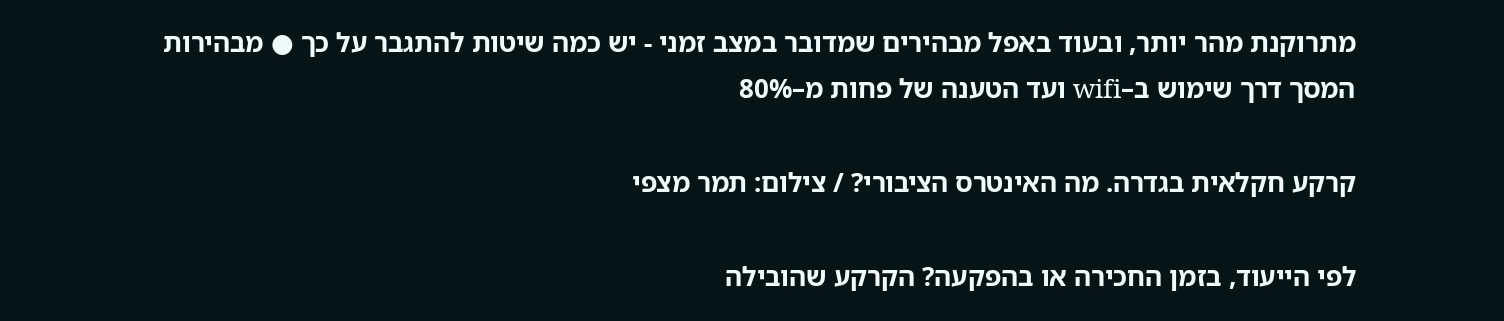מתרוקנת מהר יותר, ובעוד באפל מבהירים שמדובר במצב זמני - יש כמה שיטות להתגבר על כך ● מבהירות המסך דרך שימוש ב–wifi ועד הטענה של פחות מ–80%

קרקע חקלאית בגדרה. מה האינטרס הציבורי? / צילום: תמר מצפי

לפי הייעוד, בזמן החכירה או בהפקעה? הקרקע שהובילה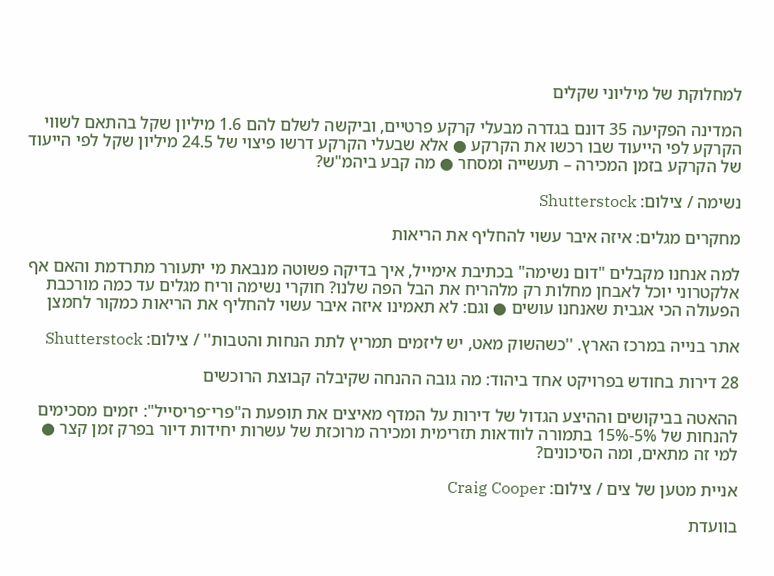למחלוקת של מיליוני שקלים

המדינה הפקיעה 35 דונם בגדרה מבעלי קרקע פרטיים, וביקשה לשלם להם 1.6 מיליון שקל בהתאם לשווי הקרקע לפי הייעוד שבו רכשו את הקרקע ● אלא שבעלי הקרקע דרשו פיצוי של 24.5 מיליון שקל לפי הייעוד של הקרקע בזמן המכירה – תעשייה ומסחר ● מה קבע ביהמ"ש?

נשימה / צילום: Shutterstock

מחקרים מגלים: איזה איבר עשוי להחליף את הריאות

למה אנחנו מקבלים "דום נשימה" בכתיבת אימייל, איך בדיקה פשוטה מנבאת מי יתעורר מתרדמת והאם אף אלקטרוני יוכל לאבחן מחלות רק מלהריח את הבל הפה שלנו? חוקרי נשימה וריח מגלים עד כמה מורכבת הפעולה הכי אגבית שאנחנו עושים ● וגם: לא תאמינו איזה איבר עשוי להחליף את הריאות כמקור לחמצן

אתר בנייה במרכז הארץ. ''כשהשוק מאט, יש ליזמים תמריץ לתת הנחות והטבות'' / צילום: Shutterstock

28 דירות בחודש בפרויקט אחד ביהוד: מה גובה ההנחה שקיבלה קבוצת הרוכשים

ההאטה בביקושים וההיצע הגדול של דירות על המדף מאיצים את תופעת ה"פרי־פריסייל": יזמים מסכימים להנחות של 5%-15% בתמורה לוודאות תזרימית ומכירה מרוכזת של עשרות יחידות דיור בפרק זמן קצר ● למי זה מתאים, ומה הסיכונים?

אניית מטען של צים / צילום: Craig Cooper

בוועדת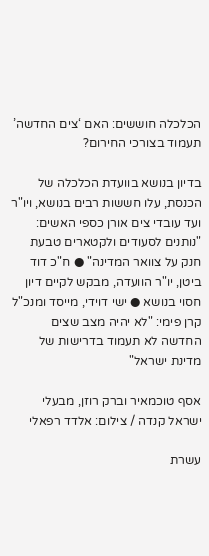הכלכלה חוששים: האם ‘צים החדשה’ תעמוד בצורכי החירום?

בדיון בנושא בוועדת הכלכלה של הכנסת, עלו חששות רבים בנושא, ויו"ר ועד עובדי צים אורן כספי האשים: "נותנים לסעודים ולקטארים טבעת חנק על צוואר המדינה" ● ח"כ דוד ביטן, יו"ר הוועדה, מבקש לקיים דיון חסוי בנושא ● ישי דוידי, מייסד ומנכ"ל קרן פימי: "לא יהיה מצב שצים החדשה לא תעמוד בדרישות של מדינת ישראל"

אסף טוכמאיר וברק רוזן, מבעלי ישראל קנדה / צילום: אלדד רפאלי

עשרת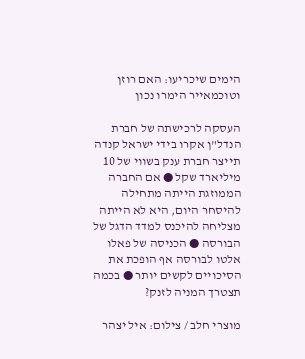הימים שיכריעו: האם רוזן וטוכמאייר הימרו נכון

העסקה לרכישתה של חברת הנדל"ן אקרו בידי ישראל קנדה תייצר חברת ענק בשווי של 10 מיליארד שקל ● אם החברה הממוזגת הייתה מתחילה להיסחר היום, היא לא הייתה מצליחה להיכנס למדד הדגל של הבורסה ● הכניסה של פאלו אלטו לבורסה אף הופכת את הסיכויים לקשים יותר ● בכמה תצטרך המניה לזנק?

מוצרי חלב / צילום: איל יצהר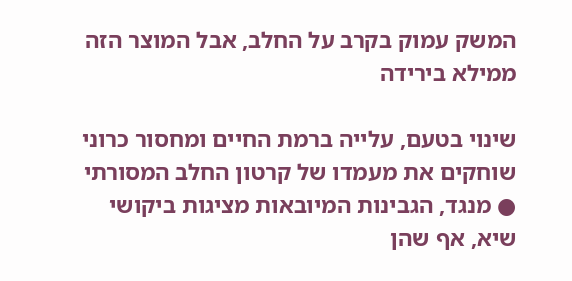המשק עמוק בקרב על החלב, אבל המוצר הזה ממילא בירידה

שינוי בטעם, עלייה ברמת החיים ומחסור כרוני שוחקים את מעמדו של קרטון החלב המסורתי ● מנגד, הגבינות המיובאות מציגות ביקושי שיא, אף שהן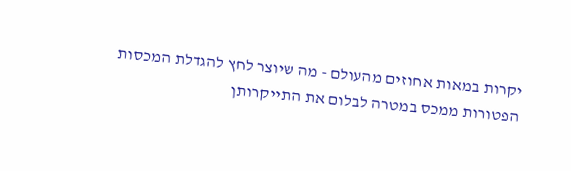יקרות במאות אחוזים מהעולם - מה שיוצר לחץ להגדלת המכסות הפטורות ממכס במטרה לבלום את התייקרותן